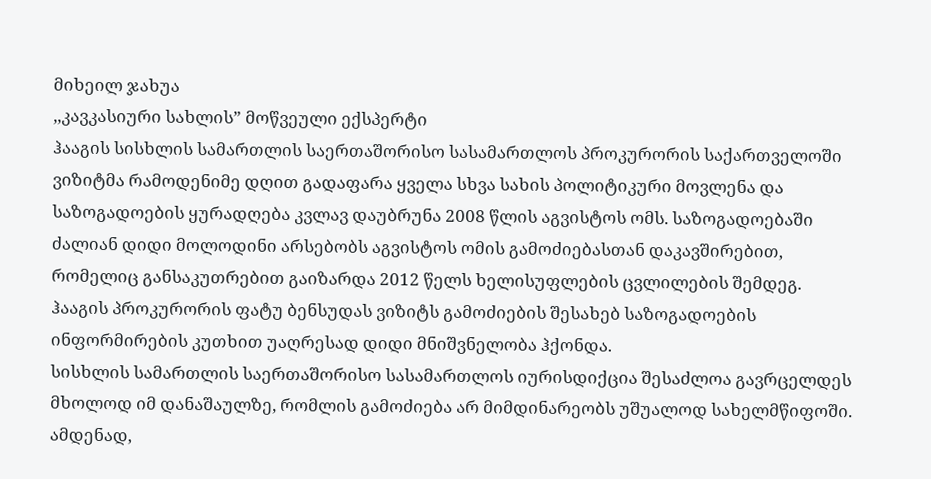მიხეილ ჯახუა
,,კავკასიური სახლის” მოწვეული ექსპერტი
ჰააგის სისხლის სამართლის საერთაშორისო სასამართლოს პროკურორის საქართველოში ვიზიტმა რამოდენიმე დღით გადაფარა ყველა სხვა სახის პოლიტიკური მოვლენა და საზოგადოების ყურადღება კვლავ დაუბრუნა 2008 წლის აგვისტოს ომს. საზოგადოებაში ძალიან დიდი მოლოდინი არსებობს აგვისტოს ომის გამოძიებასთან დაკავშირებით, რომელიც განსაკუთრებით გაიზარდა 2012 წელს ხელისუფლების ცვლილების შემდეგ. ჰააგის პროკურორის ფატუ ბენსუდას ვიზიტს გამოძიების შესახებ საზოგადოების ინფორმირების კუთხით უაღრესად დიდი მნიშვნელობა ჰქონდა.
სისხლის სამართლის საერთაშორისო სასამართლოს იურისდიქცია შესაძლოა გავრცელდეს მხოლოდ იმ დანაშაულზე, რომლის გამოძიება არ მიმდინარეობს უშუალოდ სახელმწიფოში. ამდენად,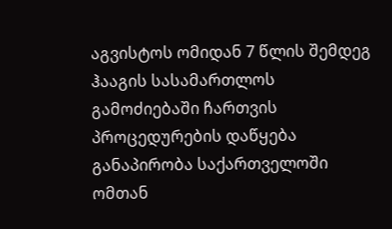აგვისტოს ომიდან 7 წლის შემდეგ ჰააგის სასამართლოს გამოძიებაში ჩართვის პროცედურების დაწყება განაპირობა საქართველოში ომთან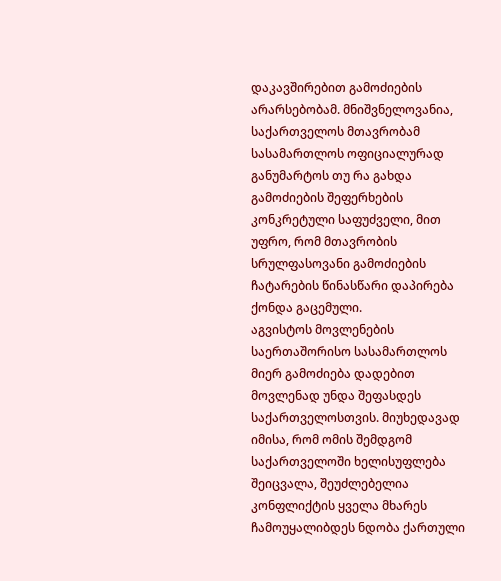დაკავშირებით გამოძიების არარსებობამ. მნიშვნელოვანია, საქართველოს მთავრობამ სასამართლოს ოფიციალურად განუმარტოს თუ რა გახდა გამოძიების შეფერხების კონკრეტული საფუძველი, მით უფრო, რომ მთავრობის სრულფასოვანი გამოძიების ჩატარების წინასწარი დაპირება ქონდა გაცემული.
აგვისტოს მოვლენების საერთაშორისო სასამართლოს მიერ გამოძიება დადებით მოვლენად უნდა შეფასდეს საქართველოსთვის. მიუხედავად იმისა, რომ ომის შემდგომ საქართველოში ხელისუფლება შეიცვალა, შეუძლებელია კონფლიქტის ყველა მხარეს ჩამოუყალიბდეს ნდობა ქართული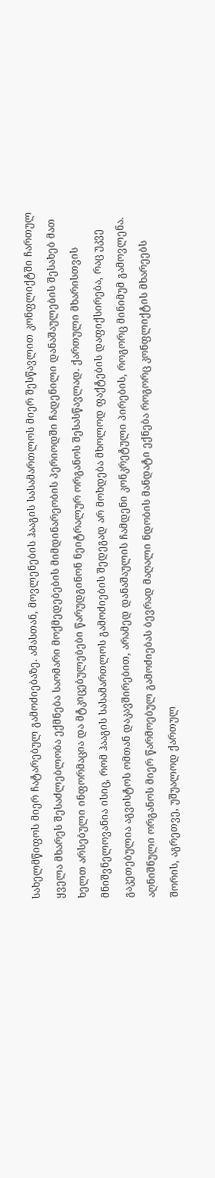სახელმწიფოს მიერ ჩატარებულ გამოძიებაზე. ამასთან, მოვლენების ჰააგის სასამართლოს მიერ შესწავლით კონფლიქტში ჩართულ ყველა მხარეს შესაძლებლობა ექმნება საომარი მოქმედებების მიმდინარეობის პერიოდში ჩადენილი დანაშაულების შესახებ მათ ხელთ არსებული ინფორმაცია და მტკიცებულებები წარუდგინონ ნეიტრალურ ორგანოს შესასწავლად. ქართული მხარისთვის მნიშვნელოვანია ისიც, რომ ჰააგის სასამართლოს გამოძიების შედეგად არ მოხდება მხოლოდ ფაქტების დაფიქსირება, რაც უკვე გაკეთებულია აგვისტოს ომთან დაკავშირებით, არამედ დანაშაულის ჩამდენი კონკრეტული პირების, როგორც მინიმუმ გამოვლენა.
აღნიშნული ორგანოს მიერ წარმოებულ გამოძიებას ბევრად მაღალი ნდობის მანდატი ექნება როგორც კონფლიქტის მხარეებს შორის, აგრეთვე, უშუალოდ ქართულ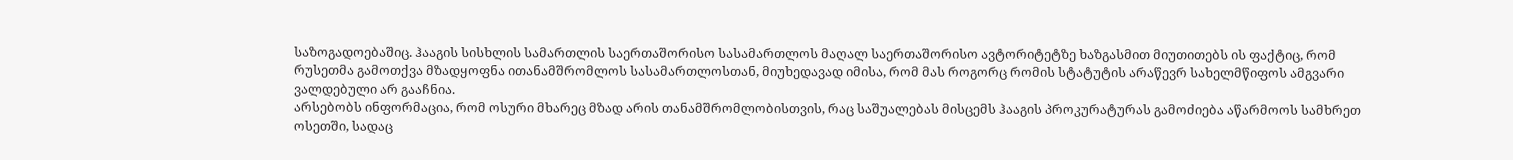საზოგადოებაშიც. ჰააგის სისხლის სამართლის საერთაშორისო სასამართლოს მაღალ საერთაშორისო ავტორიტეტზე ხაზგასმით მიუთითებს ის ფაქტიც, რომ რუსეთმა გამოთქვა მზადყოფნა ითანამშრომლოს სასამართლოსთან, მიუხედავად იმისა, რომ მას როგორც რომის სტატუტის არაწევრ სახელმწიფოს ამგვარი ვალდებული არ გააჩნია.
არსებობს ინფორმაცია, რომ ოსური მხარეც მზად არის თანამშრომლობისთვის, რაც საშუალებას მისცემს ჰააგის პროკურატურას გამოძიება აწარმოოს სამხრეთ ოსეთში, სადაც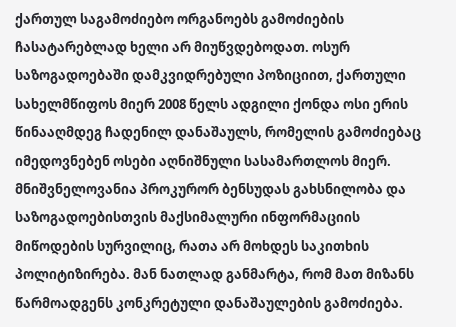ქართულ საგამოძიებო ორგანოებს გამოძიების ჩასატარებლად ხელი არ მიუწვდებოდათ. ოსურ საზოგადოებაში დამკვიდრებული პოზიციით, ქართული სახელმწიფოს მიერ 2008 წელს ადგილი ქონდა ოსი ერის წინააღმდეგ ჩადენილ დანაშაულს, რომელის გამოძიებაც იმედოვნებენ ოსები აღნიშნული სასამართლოს მიერ.
მნიშვნელოვანია პროკურორ ბენსუდას გახსნილობა და საზოგადოებისთვის მაქსიმალური ინფორმაციის მიწოდების სურვილიც, რათა არ მოხდეს საკითხის პოლიტიზირება. მან ნათლად განმარტა, რომ მათ მიზანს წარმოადგენს კონკრეტული დანაშაულების გამოძიება.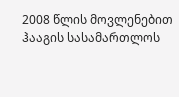2008 წლის მოვლენებით ჰააგის სასამართლოს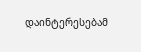დაინტერესებამ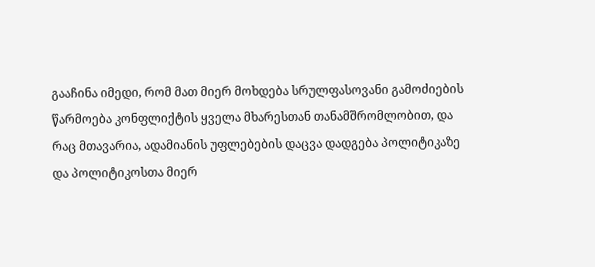გააჩინა იმედი, რომ მათ მიერ მოხდება სრულფასოვანი გამოძიების წარმოება კონფლიქტის ყველა მხარესთან თანამშრომლობით, და რაც მთავარია, ადამიანის უფლებების დაცვა დადგება პოლიტიკაზე და პოლიტიკოსთა მიერ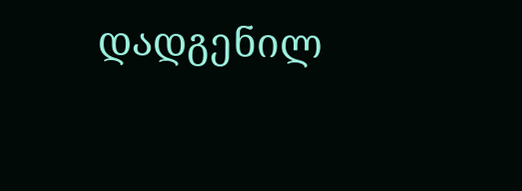დადგენილ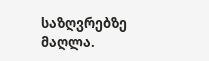საზღვრებზე მაღლა.